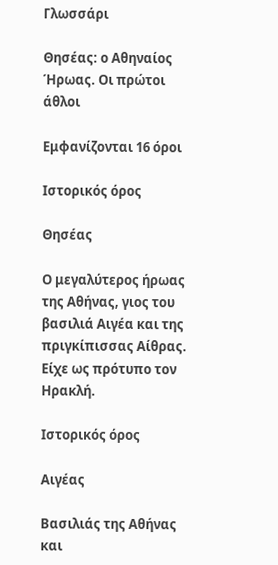Γλωσσάρι

Θησέας: ο Αθηναίος Ήρωας. Οι πρώτοι άθλοι

Εμφανίζονται 16 όροι

Ιστορικός όρος

Θησέας

Ο μεγαλύτερος ήρωας της Αθήνας, γιος του βασιλιά Αιγέα και της πριγκίπισσας Αίθρας. Είχε ως πρότυπο τον Ηρακλή.

Ιστορικός όρος

Αιγέας

Βασιλιάς της Αθήνας και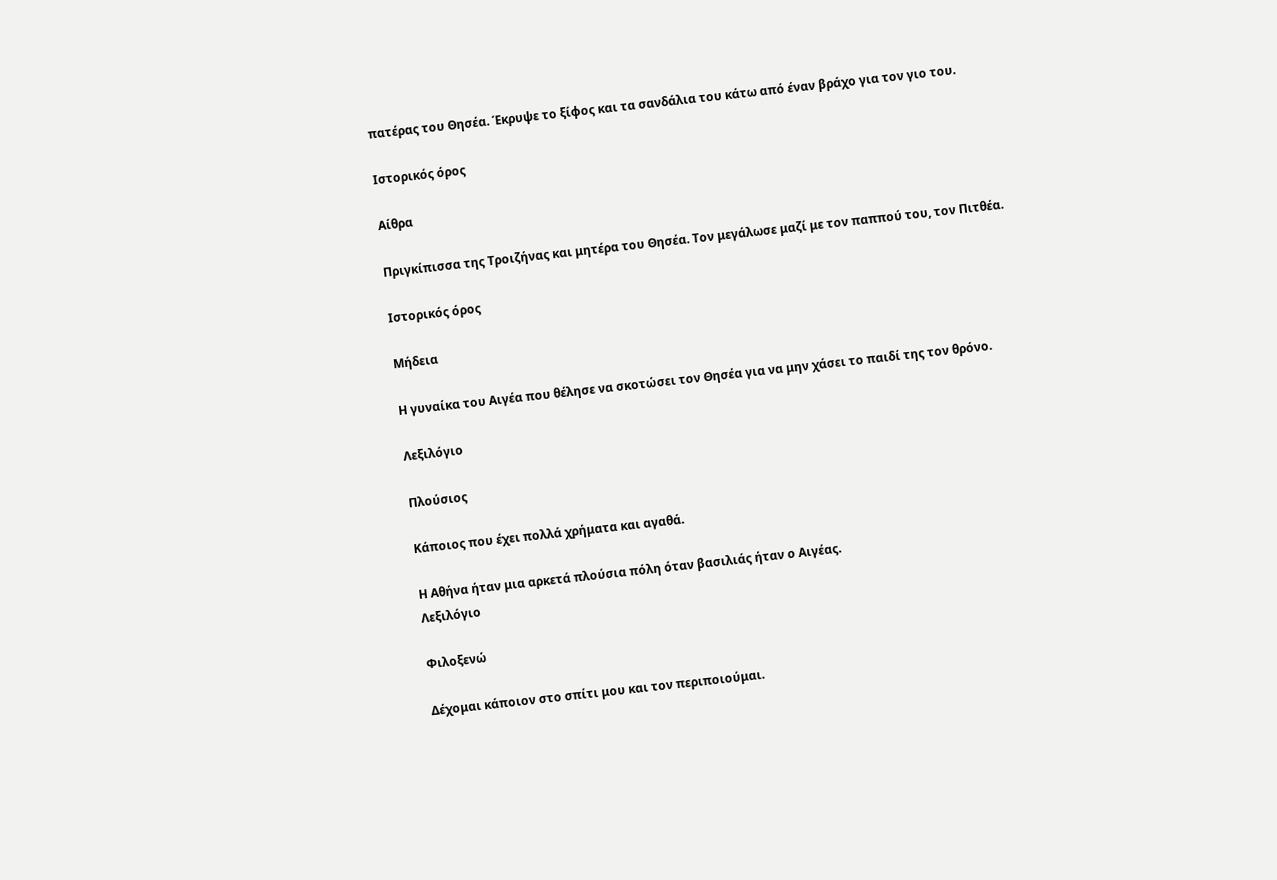πατέρας του Θησέα. Έκρυψε το ξίφος και τα σανδάλια του κάτω από έναν βράχο για τον γιο του.

Ιστορικός όρος

Αίθρα

Πριγκίπισσα της Τροιζήνας και μητέρα του Θησέα. Τον μεγάλωσε μαζί με τον παππού του, τον Πιτθέα.

Ιστορικός όρος

Μήδεια

Η γυναίκα του Αιγέα που θέλησε να σκοτώσει τον Θησέα για να μην χάσει το παιδί της τον θρόνο.

Λεξιλόγιο

Πλούσιος

Κάποιος που έχει πολλά χρήματα και αγαθά.

Η Αθήνα ήταν μια αρκετά πλούσια πόλη όταν βασιλιάς ήταν ο Αιγέας.
Λεξιλόγιο

Φιλοξενώ

Δέχομαι κάποιον στο σπίτι μου και τον περιποιούμαι.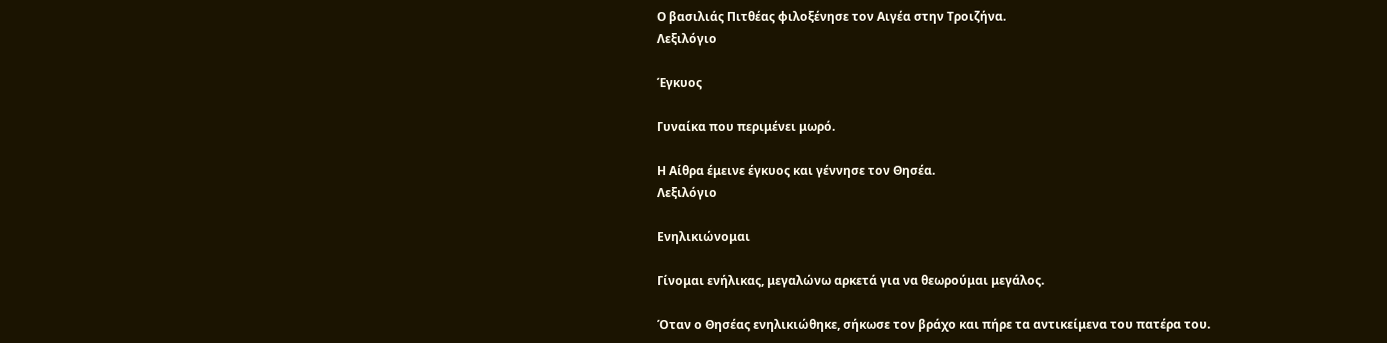Ο βασιλιάς Πιτθέας φιλοξένησε τον Αιγέα στην Τροιζήνα.
Λεξιλόγιο

Έγκυος

Γυναίκα που περιμένει μωρό.

Η Αίθρα έμεινε έγκυος και γέννησε τον Θησέα.
Λεξιλόγιο

Ενηλικιώνομαι

Γίνομαι ενήλικας, μεγαλώνω αρκετά για να θεωρούμαι μεγάλος.

Όταν ο Θησέας ενηλικιώθηκε, σήκωσε τον βράχο και πήρε τα αντικείμενα του πατέρα του.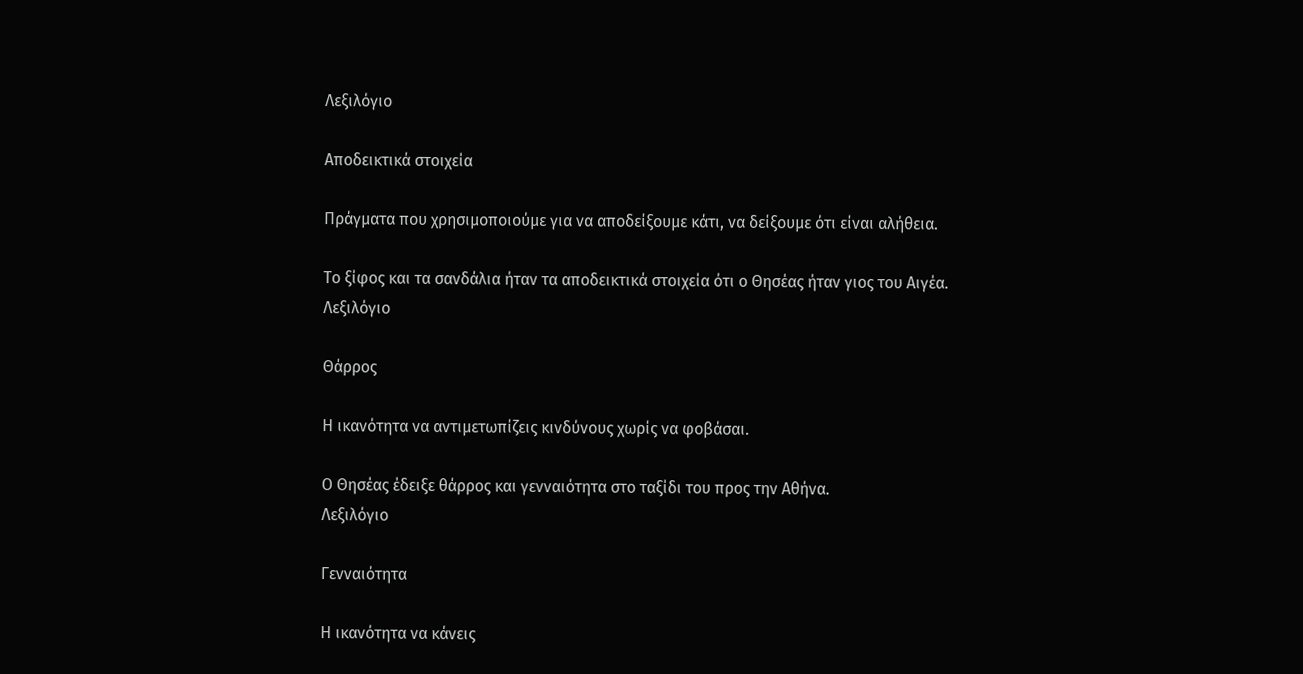Λεξιλόγιο

Αποδεικτικά στοιχεία

Πράγματα που χρησιμοποιούμε για να αποδείξουμε κάτι, να δείξουμε ότι είναι αλήθεια.

Το ξίφος και τα σανδάλια ήταν τα αποδεικτικά στοιχεία ότι ο Θησέας ήταν γιος του Αιγέα.
Λεξιλόγιο

Θάρρος

Η ικανότητα να αντιμετωπίζεις κινδύνους χωρίς να φοβάσαι.

Ο Θησέας έδειξε θάρρος και γενναιότητα στο ταξίδι του προς την Αθήνα.
Λεξιλόγιο

Γενναιότητα

Η ικανότητα να κάνεις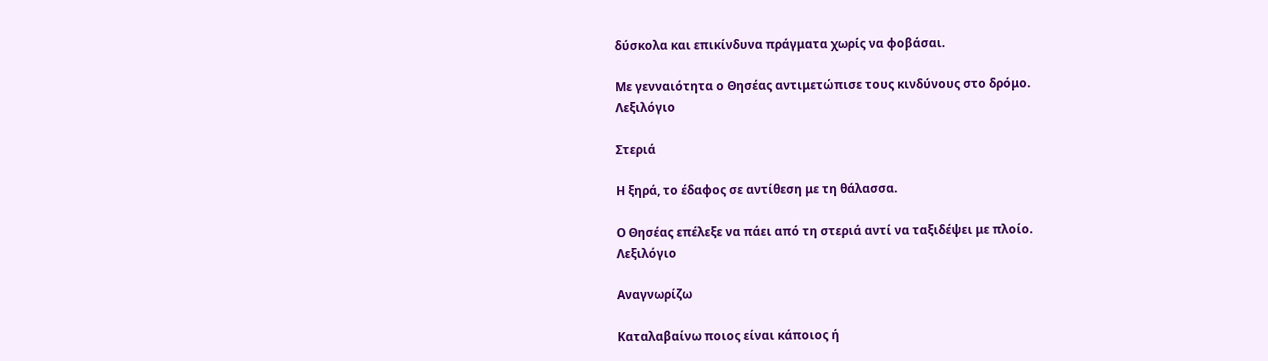δύσκολα και επικίνδυνα πράγματα χωρίς να φοβάσαι.

Με γενναιότητα ο Θησέας αντιμετώπισε τους κινδύνους στο δρόμο.
Λεξιλόγιο

Στεριά

Η ξηρά, το έδαφος σε αντίθεση με τη θάλασσα.

Ο Θησέας επέλεξε να πάει από τη στεριά αντί να ταξιδέψει με πλοίο.
Λεξιλόγιο

Αναγνωρίζω

Καταλαβαίνω ποιος είναι κάποιος ή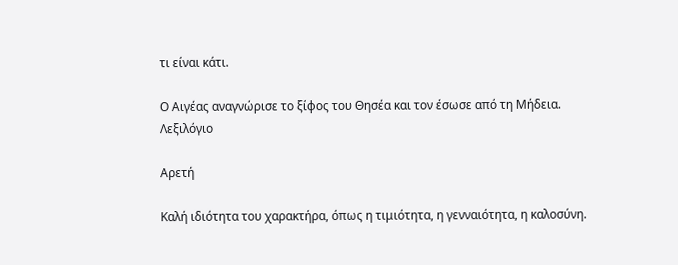τι είναι κάτι.

Ο Αιγέας αναγνώρισε το ξίφος του Θησέα και τον έσωσε από τη Μήδεια.
Λεξιλόγιο

Αρετή

Καλή ιδιότητα του χαρακτήρα, όπως η τιμιότητα, η γενναιότητα, η καλοσύνη.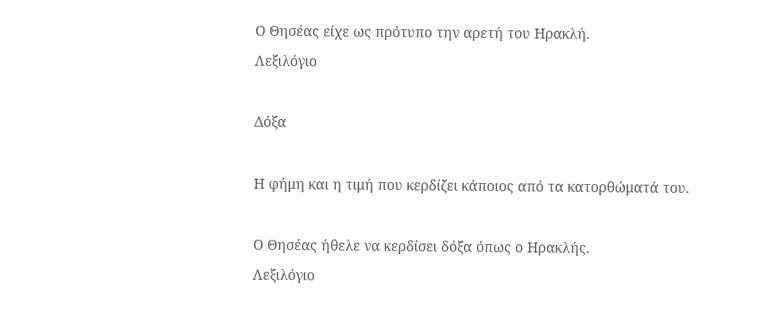Ο Θησέας είχε ως πρότυπο την αρετή του Ηρακλή.
Λεξιλόγιο

Δόξα

Η φήμη και η τιμή που κερδίζει κάποιος από τα κατορθώματά του.

Ο Θησέας ήθελε να κερδίσει δόξα όπως ο Ηρακλής.
Λεξιλόγιο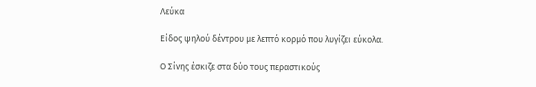Λεύκα

Είδος ψηλού δέντρου με λεπτό κορμό που λυγίζει εύκολα.

Ο Σίνης έσκιζε στα δύο τους περαστικούς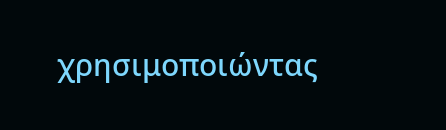χρησιμοποιώντας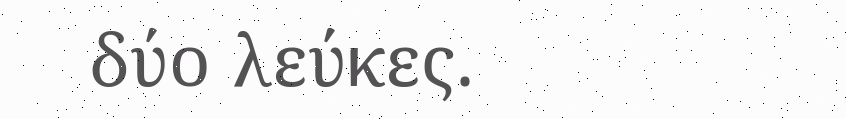δύο λεύκες.